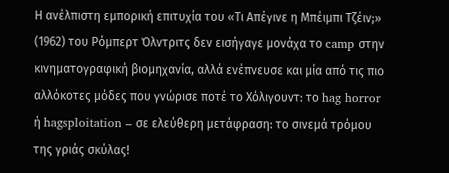Η ανέλπιστη εμπορική επιτυχία του «Τι Απέγινε η Μπέιμπι Τζέιν;» (1962) του Ρόμπερτ Όλντριτς δεν εισήγαγε μονάχα το camp στην κινηματογραφική βιομηχανία, αλλά ενέπνευσε και μία από τις πιο αλλόκοτες μόδες που γνώρισε ποτέ το Χόλιγουντ: το hag horror ή hagsploitation – σε ελεύθερη μετάφραση: το σινεμά τρόμου της γριάς σκύλας!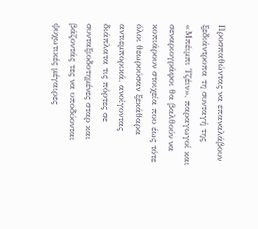Προσπαθώντας να επαναλάβουν ξεδιάντροπα τη συνταγή της «Μπέιμπι Τζέιν», παραγωγοί και σεναριογράφοι θα βαλθούν να κοπιάρουν στοιχεία που έως τότε όλοι θεωρούσαν ξεκάθαρα αντιεμπορικά, ανοίγοντας διάπλατα τις πόρτες σε συνταξιοδοτημένες σταρ και βάζοντάς τες να υποδύονται ψυχωτικές μέγαιρες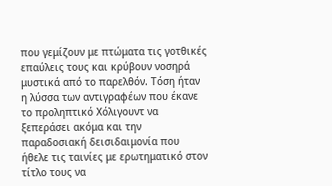που γεμίζουν με πτώματα τις γοτθικές επαύλεις τους και κρύβουν νοσηρά μυστικά από το παρελθόν. Τόση ήταν η λύσσα των αντιγραφέων που έκανε τo προληπτικό Χόλιγουντ να ξεπεράσει ακόμα και την παραδοσιακή δεισιδαιμονία που ήθελε τις ταινίες με ερωτηματικό στον τίτλο τους να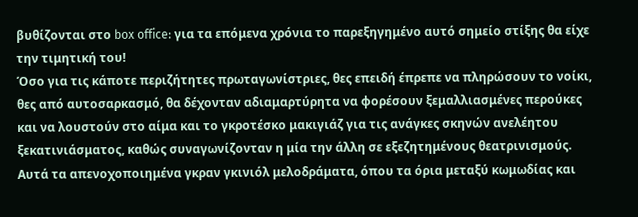βυθίζονται στο box office: για τα επόμενα χρόνια το παρεξηγημένο αυτό σημείο στίξης θα είχε την τιμητική του!
Όσο για τις κάποτε περιζήτητες πρωταγωνίστριες, θες επειδή έπρεπε να πληρώσουν το νοίκι, θες από αυτοσαρκασμό, θα δέχονταν αδιαμαρτύρητα να φορέσουν ξεμαλλιασμένες περούκες και να λουστούν στο αίμα και το γκροτέσκο μακιγιάζ για τις ανάγκες σκηνών ανελέητου ξεκατινιάσματος, καθώς συναγωνίζονταν η μία την άλλη σε εξεζητημένους θεατρινισμούς. Αυτά τα απενοχοποιημένα γκραν γκινιόλ μελοδράματα, όπου τα όρια μεταξύ κωμωδίας και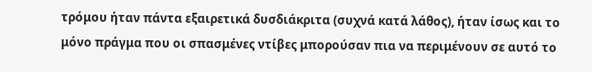τρόμου ήταν πάντα εξαιρετικά δυσδιάκριτα (συχνά κατά λάθος), ήταν ίσως και το μόνο πράγμα που οι σπασμένες ντίβες μπορούσαν πια να περιμένουν σε αυτό το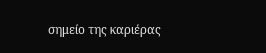σημείο της καριέρας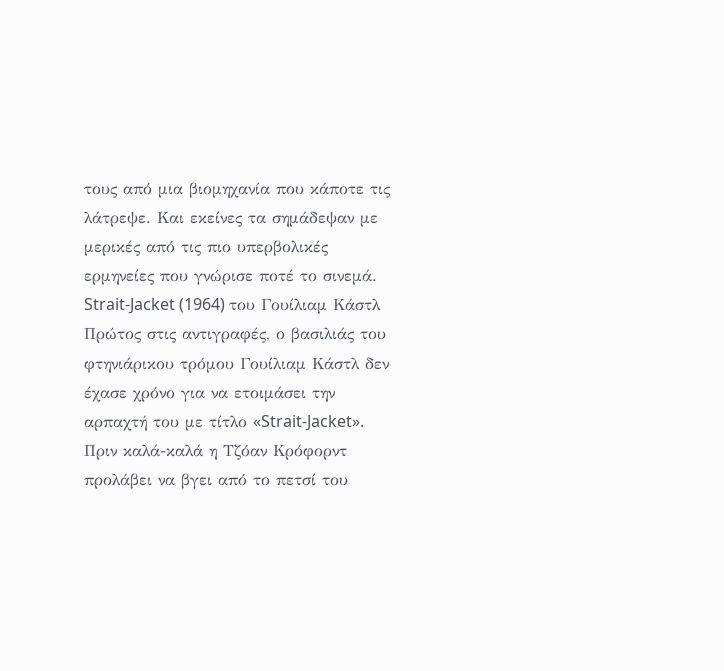τους από μια βιομηχανία που κάποτε τις λάτρεψε. Και εκείνες τα σημάδεψαν με μερικές από τις πιο υπερβολικές ερμηνείες που γνώρισε ποτέ το σινεμά.
Strait-Jacket (1964) του Γουίλιαμ Κάστλ
Πρώτος στις αντιγραφές, ο βασιλιάς του φτηνιάρικου τρόμου Γουίλιαμ Κάστλ δεν έχασε χρόνο για να ετοιμάσει την αρπαχτή του με τίτλο «Strait-Jacket». Πριν καλά-καλά η Τζόαν Κρόφορντ προλάβει να βγει από το πετσί του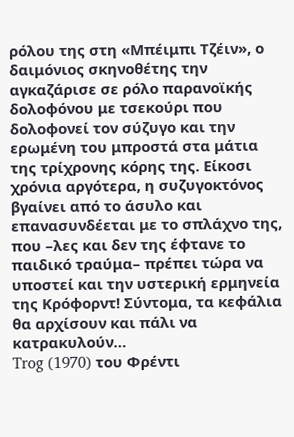ρόλου της στη «Μπέιμπι Τζέιν», ο δαιμόνιος σκηνοθέτης την αγκαζάρισε σε ρόλο παρανοϊκής δολοφόνου με τσεκούρι που δολοφονεί τον σύζυγο και την ερωμένη του μπροστά στα μάτια της τρίχρονης κόρης της. Είκοσι χρόνια αργότερα, η συζυγοκτόνος βγαίνει από το άσυλο και επανασυνδέεται με το σπλάχνο της, που –λες και δεν της έφτανε το παιδικό τραύμα– πρέπει τώρα να υποστεί και την υστερική ερμηνεία της Κρόφορντ! Σύντομα, τα κεφάλια θα αρχίσουν και πάλι να κατρακυλούν…
Trog (1970) του Φρέντι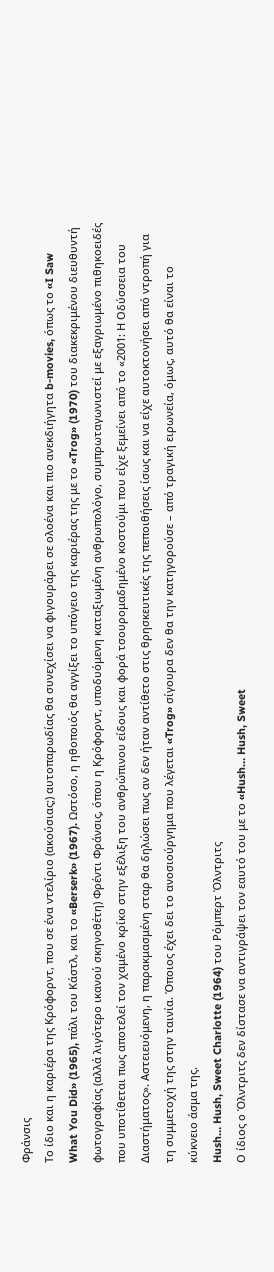Φράνσις
Το ίδιο και η καριέρα της Κρόφορντ, που σε ένα ντελίριο (ακούσιας;) αυτοπαρωδίας θα συνεχίσει να φιγουράρει σε ολοένα και πιο ανεκδιήγητα b-movies, όπως το «I Saw What You Did» (1965), πάλι του Κάστλ, και το «Berserk» (1967). Ωστόσο, η ηθοποιός θα αγγίξει το υπόγειο της καριέρας της με το «Trog» (1970) του διακεκριμένου διευθυντή φωτογραφίας (αλλά λιγότερο ικανού σκηνοθέτη) Φρέντι Φράνσις, όπου η Κρόφορντ, υποδυόμενη καταξιωμένη ανθρωπολόγο, συμπρωταγωνιστεί με εξαγριωμένο πιθηκοειδές που υποτίθεται πως αποτελεί τον χαμένο κρίκο στην εξέλιξη του ανθρώπινου είδους και φορά τσουρομαδημένο κοστούμι που είχε ξεμείνει από το «2001: Η Οδύσσεια του Διαστήματος». Αστειευόμενη, η παρακμασμένη σταρ θα δηλώσει πως αν δεν ήταν αντίθετο στις θρησκευτικές της πεποιθήσεις ίσως και να είχε αυτοκτονήσει από ντροπή για τη συμμετοχή της στην ταινία. Όποιος έχει δει το ανοσιούργημα που λέγεται «Trog» σίγουρα δεν θα την κατηγορούσε – από τραγική ειρωνεία, όμως, αυτό θα είναι το κύκνειο άσμα της.
Hush… Hush, Sweet Charlotte (1964) του Ρόμπερτ Όλντριτς
Ο ίδιος ο Όλντριτς δεν δίστασε να αντιγράψει τον εαυτό του με το «Hush… Hush, Sweet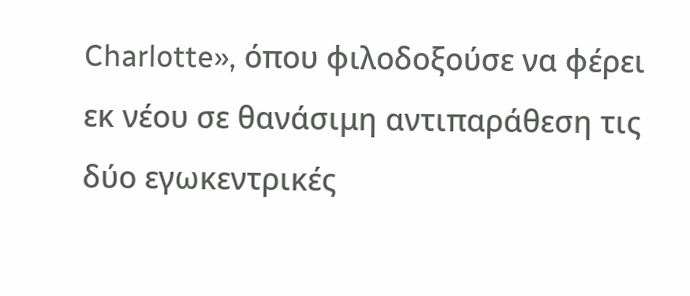Charlotte», όπου φιλοδοξούσε να φέρει εκ νέου σε θανάσιμη αντιπαράθεση τις δύο εγωκεντρικές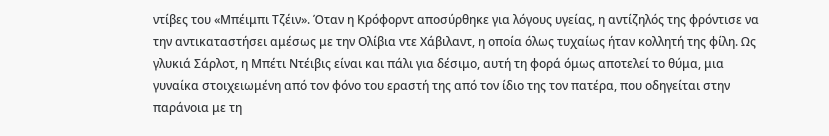ντίβες του «Μπέιμπι Τζέιν». Όταν η Κρόφορντ αποσύρθηκε για λόγους υγείας, η αντίζηλός της φρόντισε να την αντικαταστήσει αμέσως με την Ολίβια ντε Χάβιλαντ, η οποία όλως τυχαίως ήταν κολλητή της φίλη. Ως γλυκιά Σάρλοτ, η Μπέτι Ντέιβις είναι και πάλι για δέσιμο, αυτή τη φορά όμως αποτελεί το θύμα, μια γυναίκα στοιχειωμένη από τον φόνο του εραστή της από τον ίδιο της τον πατέρα, που οδηγείται στην παράνοια με τη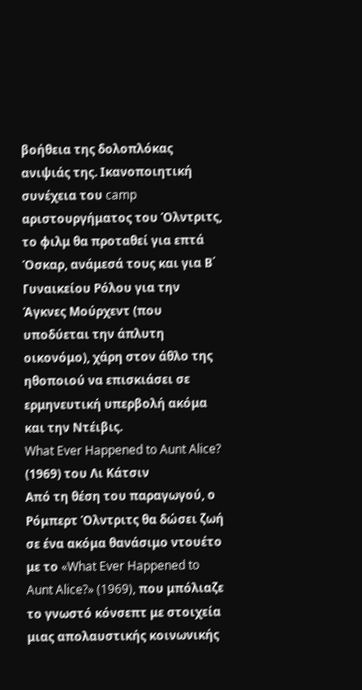βοήθεια της δολοπλόκας ανιψιάς της. Ικανοποιητική συνέχεια του camp αριστουργήματος του Όλντριτς, το φιλμ θα προταθεί για επτά Όσκαρ, ανάμεσά τους και για Β΄ Γυναικείου Ρόλου για την Άγκνες Μούρχεντ (που υποδύεται την άπλυτη οικονόμο), χάρη στον άθλο της ηθοποιού να επισκιάσει σε ερμηνευτική υπερβολή ακόμα και την Ντέιβις.
What Ever Happened to Aunt Alice? (1969) του Λι Κάτσιν
Από τη θέση του παραγωγού, ο Ρόμπερτ Όλντριτς θα δώσει ζωή σε ένα ακόμα θανάσιμο ντουέτο με το «What Ever Happened to Aunt Alice?» (1969), που μπόλιαζε το γνωστό κόνσεπτ με στοιχεία μιας απολαυστικής κοινωνικής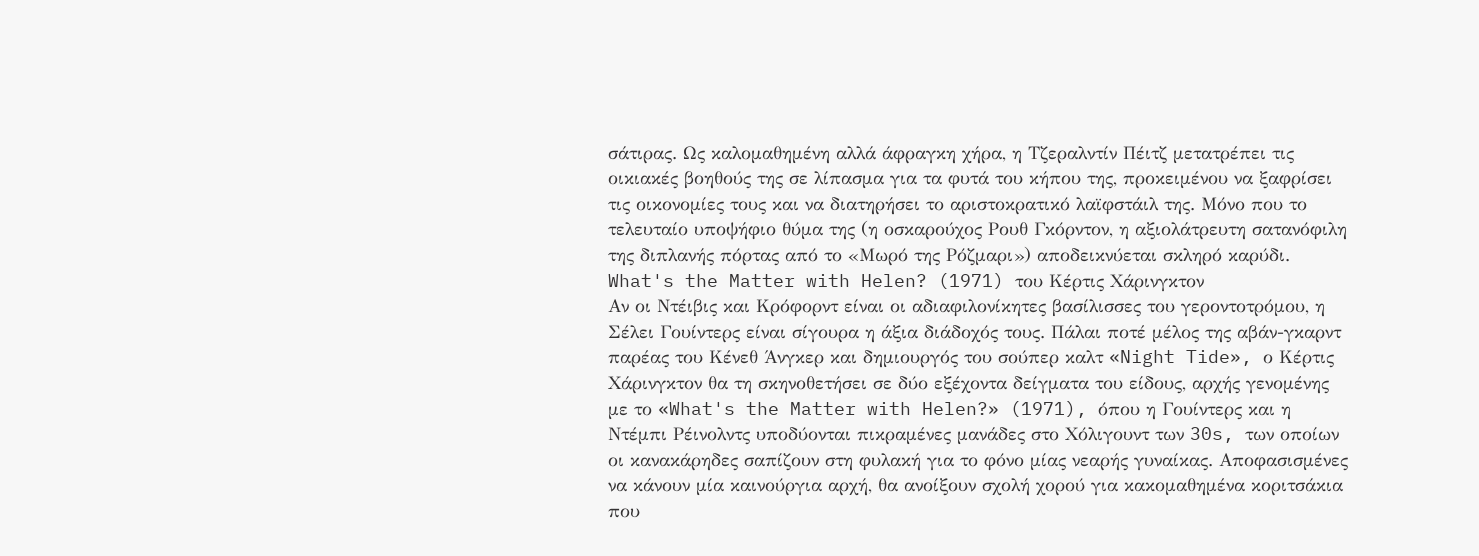σάτιρας. Ως καλομαθημένη αλλά άφραγκη χήρα, η Τζεραλντίν Πέιτζ μετατρέπει τις οικιακές βοηθούς της σε λίπασμα για τα φυτά του κήπου της, προκειμένου να ξαφρίσει τις οικονομίες τους και να διατηρήσει το αριστοκρατικό λαϊφστάιλ της. Μόνο που το τελευταίο υποψήφιο θύμα της (η οσκαρούχος Ρουθ Γκόρντον, η αξιολάτρευτη σατανόφιλη της διπλανής πόρτας από το «Μωρό της Ρόζμαρι») αποδεικνύεται σκληρό καρύδι.
What's the Matter with Helen? (1971) του Κέρτις Χάρινγκτον
Αν οι Ντέιβις και Κρόφορντ είναι οι αδιαφιλονίκητες βασίλισσες του γεροντοτρόμου, η Σέλει Γουίντερς είναι σίγουρα η άξια διάδοχός τους. Πάλαι ποτέ μέλος της αβάν-γκαρντ παρέας του Κένεθ Άνγκερ και δημιουργός του σούπερ καλτ «Night Tide», ο Κέρτις Χάρινγκτον θα τη σκηνοθετήσει σε δύο εξέχοντα δείγματα του είδους, αρχής γενομένης με το «What's the Matter with Helen?» (1971), όπου η Γουίντερς και η Ντέμπι Ρέινολντς υποδύονται πικραμένες μανάδες στο Χόλιγουντ των 30s, των οποίων οι κανακάρηδες σαπίζουν στη φυλακή για το φόνο μίας νεαρής γυναίκας. Αποφασισμένες να κάνουν μία καινούργια αρχή, θα ανοίξουν σχολή χορού για κακομαθημένα κοριτσάκια που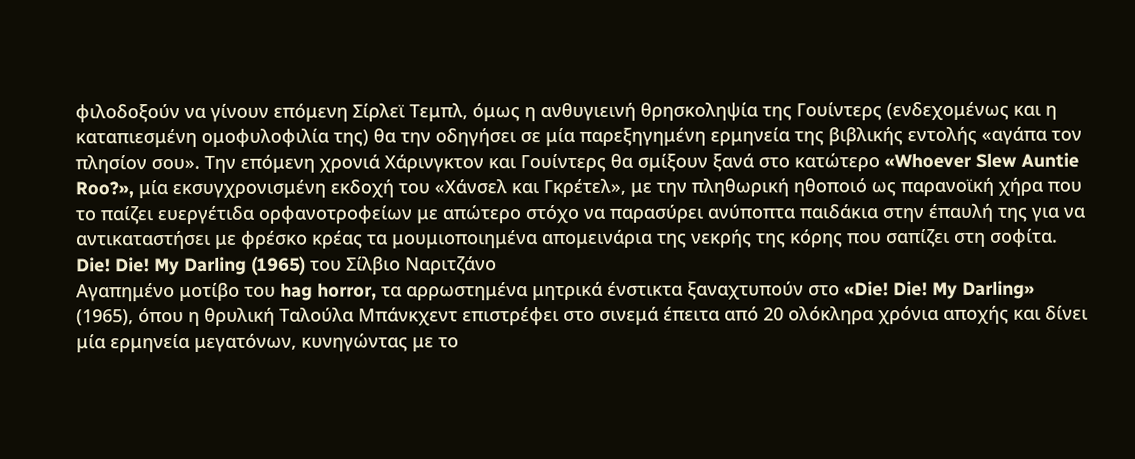φιλοδοξούν να γίνουν επόμενη Σίρλεϊ Τεμπλ, όμως η ανθυγιεινή θρησκοληψία της Γουίντερς (ενδεχομένως και η καταπιεσμένη ομοφυλοφιλία της) θα την οδηγήσει σε μία παρεξηγημένη ερμηνεία της βιβλικής εντολής «αγάπα τον πλησίον σου». Την επόμενη χρονιά Χάρινγκτον και Γουίντερς θα σμίξουν ξανά στο κατώτερο «Whoever Slew Auntie Roo?», μία εκσυγχρονισμένη εκδοχή του «Χάνσελ και Γκρέτελ», με την πληθωρική ηθοποιό ως παρανοϊκή χήρα που το παίζει ευεργέτιδα ορφανοτροφείων με απώτερο στόχο να παρασύρει ανύποπτα παιδάκια στην έπαυλή της για να αντικαταστήσει με φρέσκο κρέας τα μουμιοποιημένα απομεινάρια της νεκρής της κόρης που σαπίζει στη σοφίτα.
Die! Die! My Darling (1965) του Σίλβιο Ναριτζάνο
Αγαπημένο μοτίβο του hag horror, τα αρρωστημένα μητρικά ένστικτα ξαναχτυπούν στο «Die! Die! My Darling» (1965), όπου η θρυλική Ταλούλα Μπάνκχεντ επιστρέφει στο σινεμά έπειτα από 20 ολόκληρα χρόνια αποχής και δίνει μία ερμηνεία μεγατόνων, κυνηγώντας με το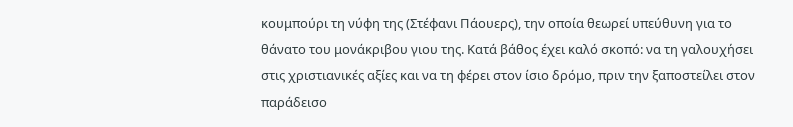κουμπούρι τη νύφη της (Στέφανι Πάουερς), την οποία θεωρεί υπεύθυνη για το θάνατο του μονάκριβου γιου της. Κατά βάθος έχει καλό σκοπό: να τη γαλουχήσει στις χριστιανικές αξίες και να τη φέρει στον ίσιο δρόμο, πριν την ξαποστείλει στον παράδεισο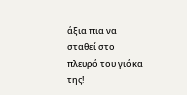άξια πια να σταθεί στο πλευρό του γιόκα της!